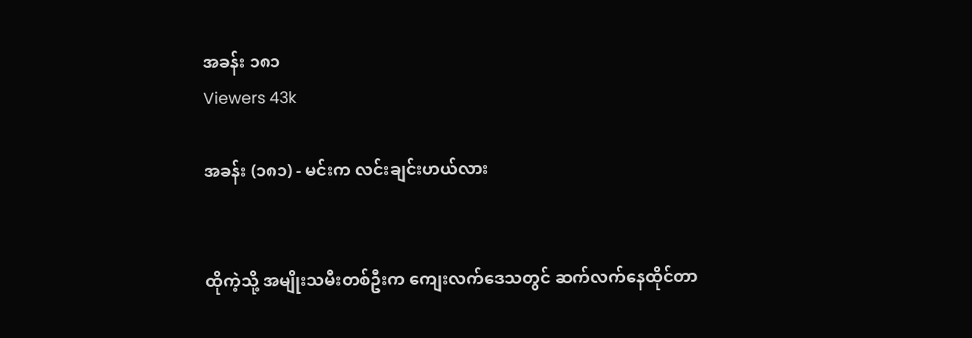အခန်း ၁၈၁
Viewers 43k

အခန်း (၁၈၁) - မင်းက လင်းချင်းဟယ်လား


ထိုကဲ့သို့ အမျိုးသမီးတစ်ဦးက ကျေးလက်ဒေသတွင် ဆက်လက်နေထိုင်တာ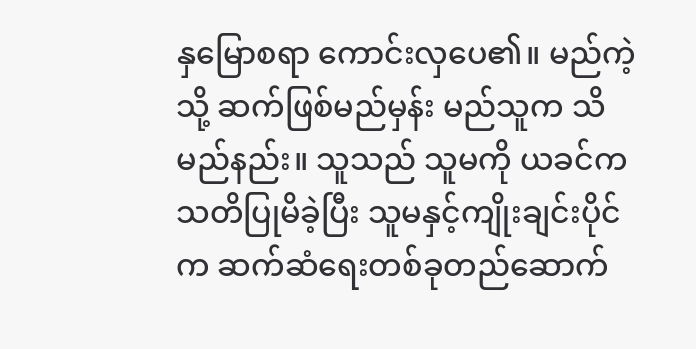နှမြောစရာ ကောင်းလှပေ၏။ မည်ကဲ့သို့ ဆက်ဖြစ်မည်မှန်း မည်သူက သိမည်နည်း။ သူသည် သူမကို ယခင်က သတိပြုမိခဲ့ပြီး သူမနှင့်ကျိုးချင်းပိုင်က ဆက်ဆံရေးတစ်ခုတည်ဆောက်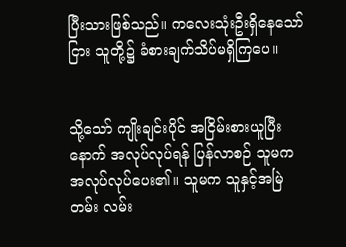ပြီးသားဖြစ်သည်။ ကလေးသုံးဦးရှိနေသော်ငြား သူတို့၌ ခံစားချက်သိပ်မရှိကြပေ။


သို့သော် ကျိုးချင်းပိုင် အငြိမ်းစားယူပြီးနောက် အလုပ်လုပ်ရန် ပြန်လာစဉ် သူမက အလုပ်လုပ်ပေး၏။ သူမက သူနှင့်အမြဲတမ်း လမ်း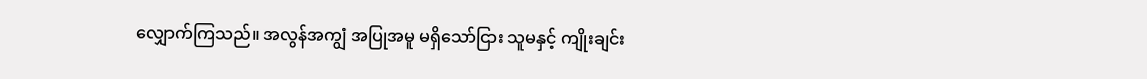လျှောက်ကြသည်။ အလွန်အကျွံ အပြုအမူ မရှိသော်ငြား သူမနှင့် ကျိုးချင်း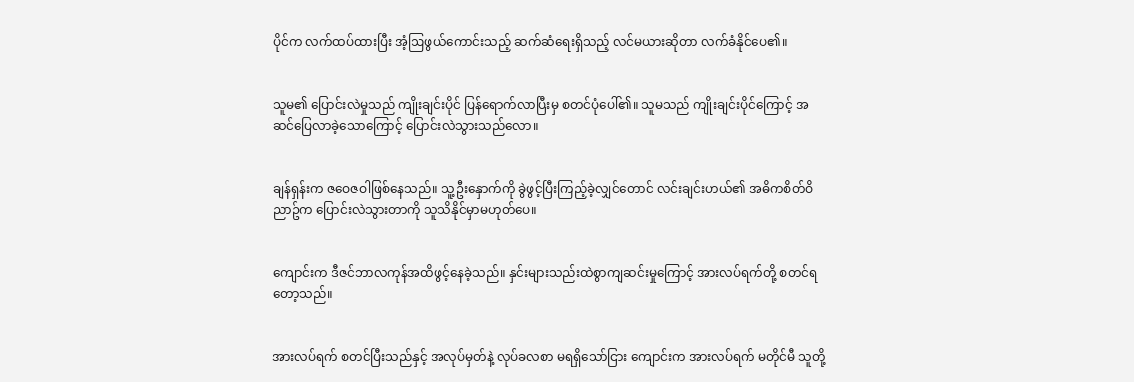ပိုင်က လက်ထပ်ထားပြီး အံ့ဩဖွယ်ကောင်းသည့် ဆက်ဆံရေးရှိသည့် လင်မယားဆိုတာ လက်ခံနိုင်ပေ၏။


သူမ၏ ပြောင်းလဲမှုသည် ကျိုးချင်းပိုင် ပြန်ရောက်လာပြီးမှ စတင်ပုံပေါ်၏။ သူမသည် ကျိုးချင်းပိုင်ကြောင့် အဆင်ပြေလာခဲ့သောကြောင့် ပြောင်းလဲသွားသည်လော။


ချန်ရှန်းက ဇဝေဇဝါဖြစ်နေသည်။ သူ့ဦးနှောက်ကို ခွဲဖွင့်ပြီးကြည့်ခဲ့လျှင်တောင် လင်းချင်းဟယ်၏ အဓိကစိတ်ဝိညာဥ်က ပြောင်းလဲသွားတာကို သူသိနိုင်မှာမဟုတ်ပေ။


ကျောင်းက ဒီဇင်ဘာလကုန်အထိဖွင့်နေခဲ့သည်။ နှင်းများသည်းထဲစွာကျဆင်းမှုကြောင့် အားလပ်ရက်တို့ စတင်ရတော့သည်။


အားလပ်ရက် စတင်ပြီးသည်နှင့် အလုပ်မှတ်နဲ့ လုပ်ခလစာ မရရှိသော်ငြား ကျောင်းက အားလပ်ရက် မတိုင်မီ သူတို့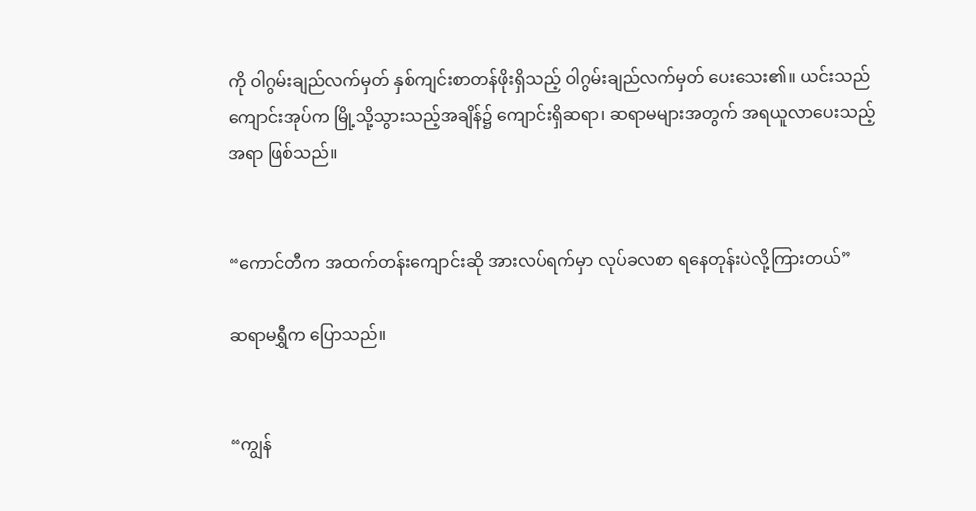ကို ဝါဂွမ်းချည်လက်မှတ် နှစ်ကျင်းစာတန်ဖိုးရှိသည့် ဝါဂွမ်းချည်လက်မှတ် ပေးသေး၏။ ယင်းသည် ကျောင်းအုပ်က မြို့သို့သွားသည့်အချိန်၌ ကျောင်းရှိဆရာ၊ ဆရာမများအတွက် အရယူလာပေးသည့်အရာ ဖြစ်သည်။


“ကောင်တီက အထက်တန်းကျောင်းဆို အားလပ်ရက်မှာ လုပ်ခလစာ ရနေတုန်းပဲလို့ကြားတယ်”

ဆရာမရွှီက ပြောသည်။


“ကျွန်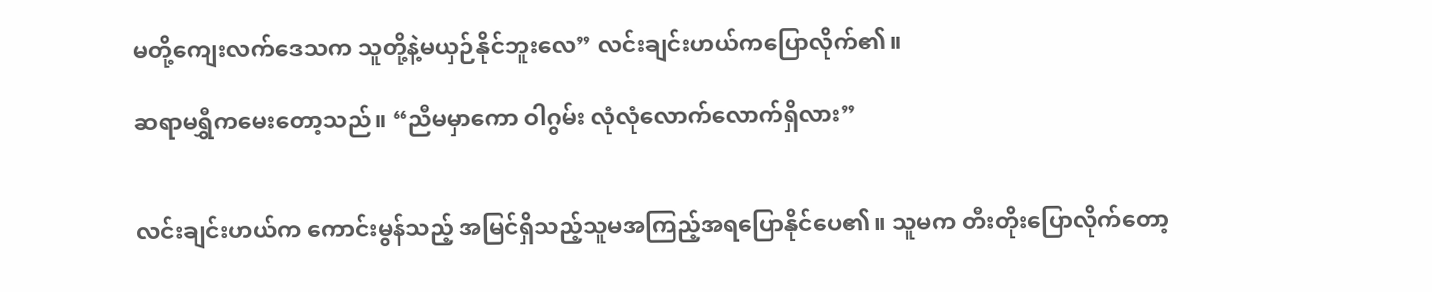မတို့ကျေးလက်ဒေသက သူတို့နဲ့မယှဉ်နိုင်ဘူးလေ” လင်းချင်းဟယ်ကပြောလိုက်၏။

ဆရာမရွှီကမေးတော့သည်။ “ညီမမှာကော ဝါဂွမ်း လုံလုံလောက်လောက်ရှိလား”


လင်းချင်းဟယ်က ကောင်းမွန်သည့် အမြင်ရှိသည့်သူမအကြည့်အရပြောနိုင်ပေ၏။ သူမက တီးတိုးပြောလိုက်တော့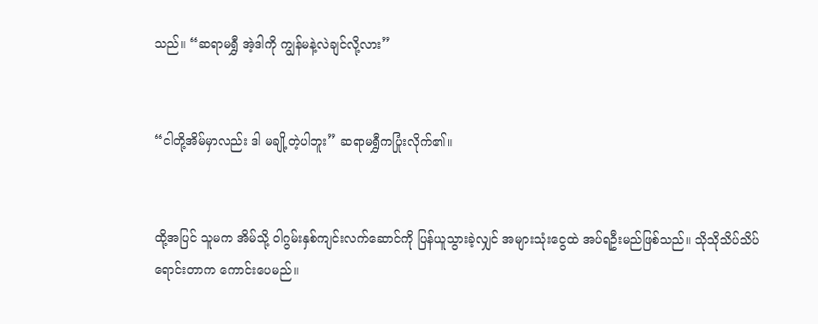သည်။ “ဆရာမရွှီ အဲ့ဒါကို ကျွန်မနဲ့လဲချင်လို့လား”


“ငါတို့အိမ်မှာလည်း ဒါ မချို့တဲ့ပါဘူး” ဆရာမရွှီကပြုံးလိုက်၏။


ထို့အပြင် သူမက အိမ်သို့ ဝါဂွမ်းနှစ်ကျင်းလက်ဆောင်ကို ပြန်ယူသွားခဲ့လျှင် အများသုံးငွေထဲ အပ်ရဦးမည်ဖြစ်သည်။ သိုသိုသိပ်သိပ် ရောင်းတာက ကောင်းပေမည်။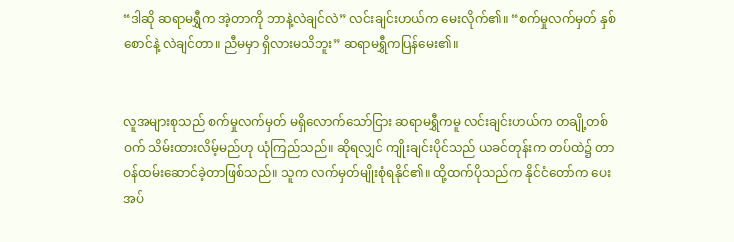“ဒါဆို ဆရာမရွှီက အဲ့တာကို ဘာနဲ့လဲချင်လဲ” လင်းချင်းဟယ်က မေးလိုက်၏။ “စက်မှုလက်မှတ် နှစ်စောင်နဲ့ လဲချင်တာ။ ညီမမှာ ရှိလားမသိဘူး” ဆရာမရွှီကပြန်မေး၏။


လူအများစုသည် စက်မှုလက်မှတ် မရှိလောက်သော်ငြား ဆရာမရွှီကမူ လင်းချင်းဟယ်က တချို့တစ်ဝက် သိမ်းထားလိမ့်မည်ဟု ယုံကြည်သည်။ ဆိုရလျှင် ကျိုးချင်းပိုင်သည် ယခင်တုန်းက တပ်ထဲ၌ တာဝန်ထမ်းဆောင်ခဲ့တာဖြစ်သည်။ သူက လက်မှတ်မျိုးစုံရနိုင်၏။ ထို့ထက်ပိုသည်က နိုင်ငံတော်က ပေးအပ်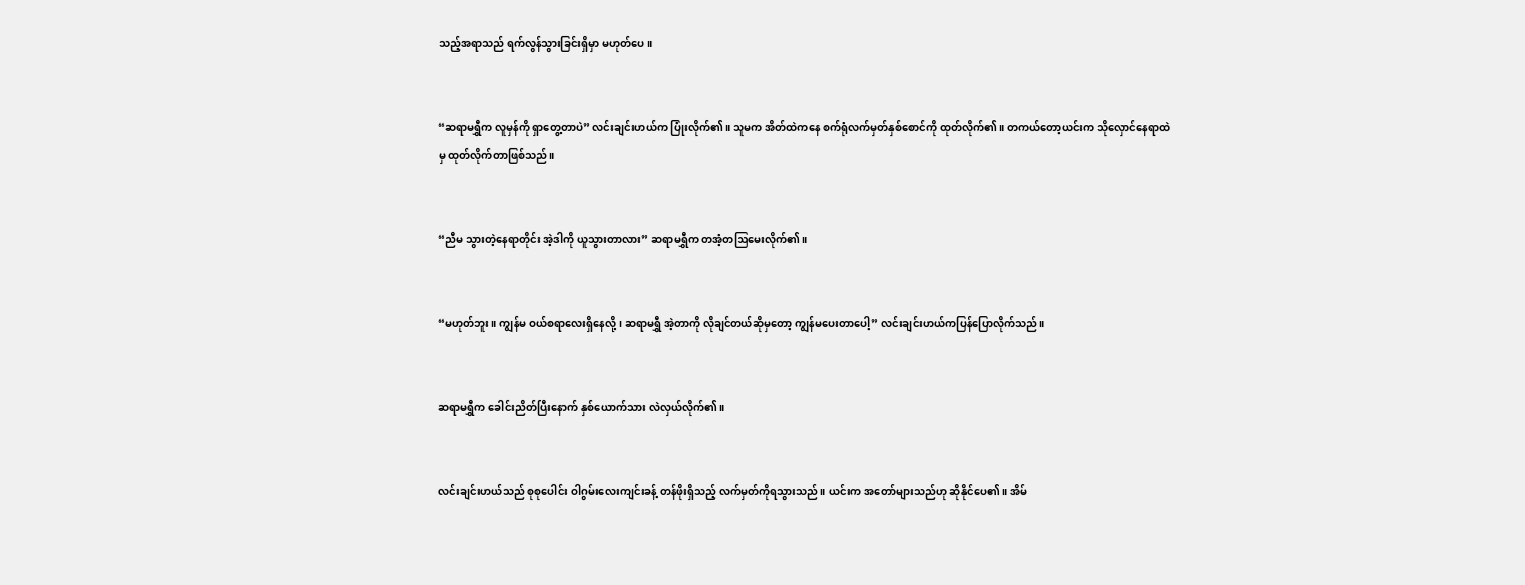သည့်အရာသည် ရက်လွန်သွားခြင်းရှိမှာ မဟုတ်ပေ။


“ဆရာမရွှီက လူမှန်ကို ရှာတွေ့တာပဲ” လင်းချင်းဟယ်က ပြုံးလိုက်၏။ သူမက အိတ်ထဲကနေ စက်ရုံလက်မှတ်နှစ်စောင်ကို ထုတ်လိုက်၏။ တကယ်တော့ယင်းက သိုလှောင်နေရာထဲမှ ထုတ်လိုက်တာဖြစ်သည်။


“ညီမ သွားတဲ့နေရာတိုင်း အဲ့ဒါကို ယူသွားတာလား” ဆရာမရွှီက တအံ့တဩမေးလိုက်၏။


“မဟုတ်ဘူး။ ကျွန်မ ဝယ်စရာလေးရှိနေလို့၊ ဆရာမရွှီ အဲ့တာကို လိုချင်တယ်ဆိုမှတော့ ကျွန်မပေးတာပေါ့” လင်းချင်းဟယ်ကပြန်ပြောလိုက်သည်။


ဆရာမရွှီက ခေါင်းညိတ်ပြီးနောက် နှစ်ယောက်သား လဲလှယ်လိုက်၏။


လင်းချင်းဟယ်သည် စုစုပေါင်း ဝါဂွမ်းလေးကျင်းခန့် တန်ဖိုးရှိသည့် လက်မှတ်ကိုရသွားသည်။ ယင်းက အတော်များသည်ဟု ဆိုနိုင်ပေ၏။ အိမ်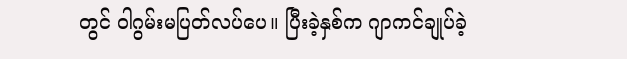တွင် ဝါဂွမ်းမပြတ်လပ်ပေ။ ပြီးခဲ့နှစ်က ဂျာကင်ချုပ်ခဲ့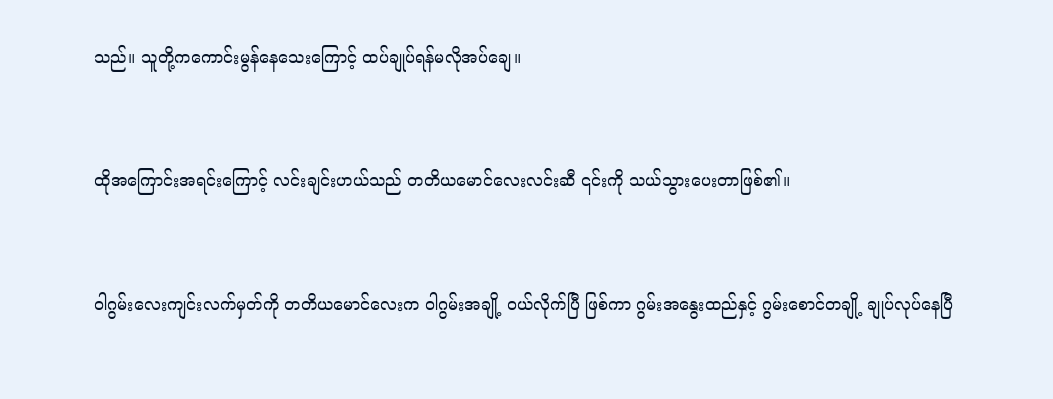သည်။ သူတို့ကကောင်းမွန်နေသေးကြောင့် ထပ်ချုပ်ရန်မလိုအပ်ချေ။


ထိုအကြောင်းအရင်းကြောင့် လင်းချင်းဟယ်သည် တတိယမောင်လေးလင်းဆီ ၎င်းကို သယ်သွားပေးတာဖြစ်၏။


ဝါဂွမ်းလေးကျင်းလက်မှတ်ကို တတိယမောင်လေးက ဝါဂွမ်းအချို့ ဝယ်လိုက်ပြီ ဖြစ်ကာ ဂွမ်းအနွေးထည်နှင့် ဂွမ်းစောင်တချို့ ချုပ်လုပ်နေပြီ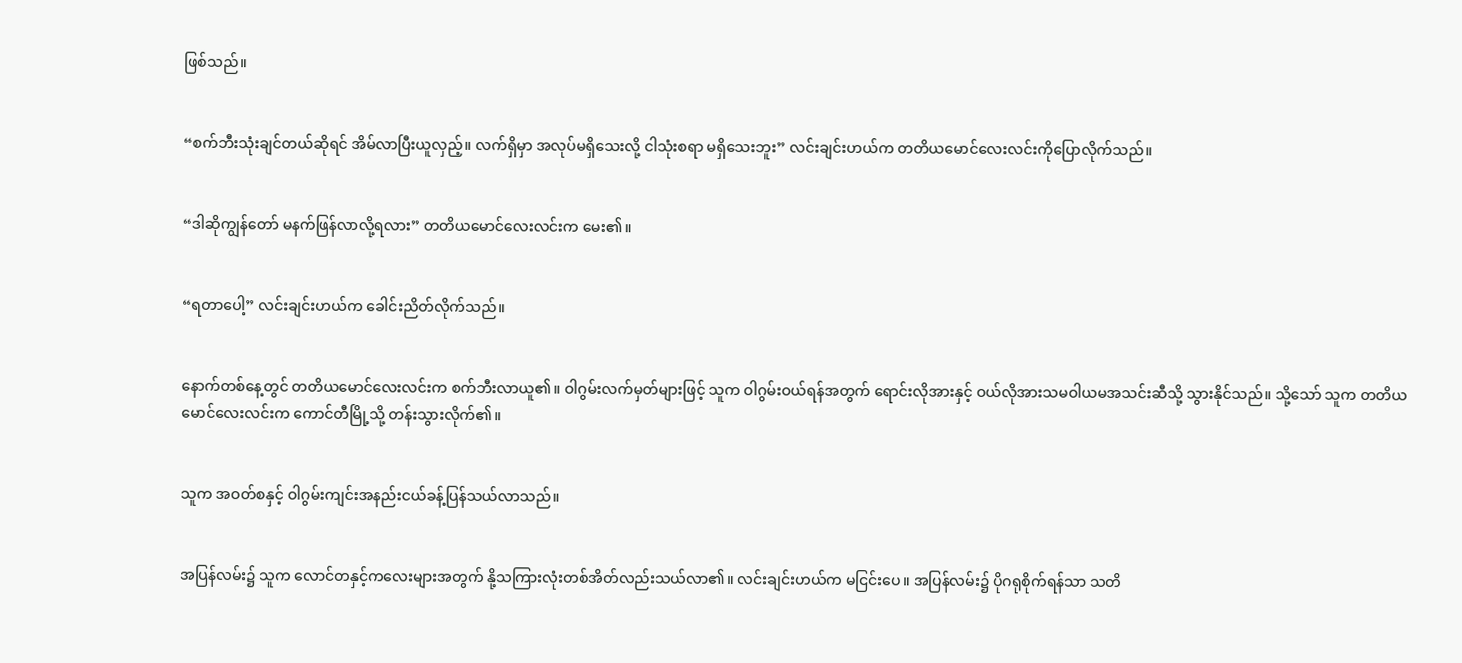ဖြစ်သည်။


“စက်ဘီးသုံးချင်တယ်ဆိုရင် အိမ်လာပြီးယူလှည့်။ လက်ရှိမှာ အလုပ်မရှိသေးလို့ ငါသုံးစရာ မရှိသေးဘူး” လင်းချင်းဟယ်က တတိယမောင်လေးလင်းကိုပြောလိုက်သည်။


“ဒါဆိုကျွန်တော် မနက်ဖြန်လာလို့ရလား” တတိယမောင်လေးလင်းက မေး၏။


“ရတာပေါ့” လင်းချင်းဟယ်က ခေါင်းညိတ်လိုက်သည်။


နောက်တစ်နေ့တွင် တတိယမောင်လေးလင်းက စက်ဘီးလာယူ၏။ ဝါဂွမ်းလက်မှတ်များဖြင့် သူက ဝါဂွမ်းဝယ်ရန်အတွက် ရောင်းလိုအားနှင့် ဝယ်လိုအားသမဝါယမအသင်းဆီသို့ သွားနိုင်သည်။ သို့သော် သူက တတိယမောင်လေးလင်းက ကောင်တီမြို့သို့ တန်းသွားလိုက်၏။


သူက အဝတ်စနှင့် ဝါဂွမ်းကျင်းအနည်းငယ်ခန့်ပြန်သယ်လာသည်။


အပြန်လမ်း၌ သူက လောင်တနှင့်ကလေးများအတွက် နို့သကြားလုံးတစ်အိတ်လည်းသယ်လာ၏။ လင်းချင်းဟယ်က မငြင်းပေ။ အပြန်လမ်း၌ ပိုဂရုစိုက်ရန်သာ သတိ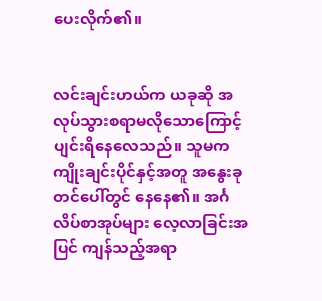ပေးလိုက်၏။


လင်းချင်းဟယ်က ယခုဆို အလုပ်သွားစရာမလိုသောကြောင့် ပျင်းရိနေလေသည်။ သူမက ကျိုးချင်းပိုင်နှင့်အတူ အနွေးခုတင်ပေါ်တွင် နေနေ၏။ အင်္ဂလိပ်စာအုပ်များ လေ့လာခြင်းအပြင် ကျန်သည့်အရာ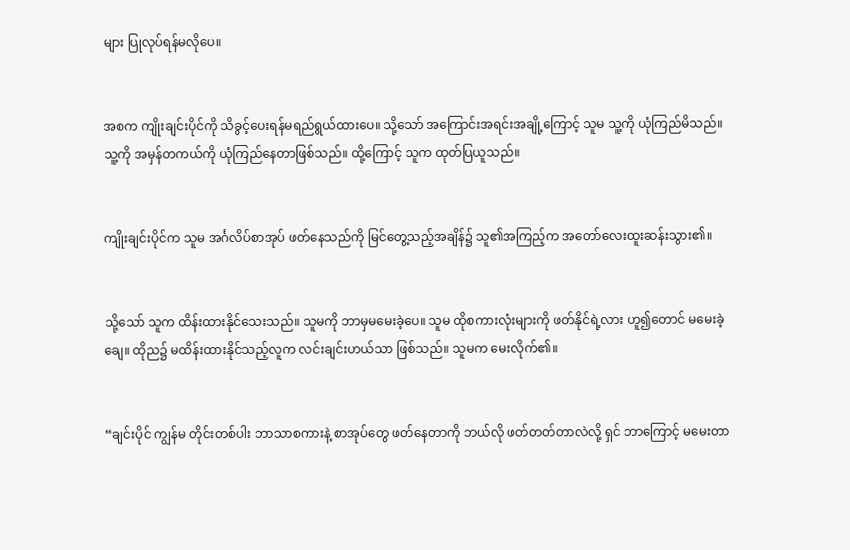များ ပြုလုပ်ရန်မလိုပေ။


အစက ကျိုးချင်းပိုင်ကို သိခွင့်ပေးရန်မရည်ရွယ်ထားပေ။ သို့သော် အကြောင်းအရင်းအချို့ကြောင့် သူမ သူ့ကို ယုံကြည်မိသည်။ သူ့ကို အမှန်တကယ်ကို ယုံကြည်နေတာဖြစ်သည်။ ထို့ကြောင့် သူက ထုတ်ပြယူသည်။


ကျိုးချင်းပိုင်က သူမ အင်္ဂလိပ်စာအုပ် ဖတ်နေသည်ကို မြင်တွေ့သည့်အချိန်၌ သူ၏အကြည့်က အတော်လေးထူးဆန်းသွား၏။


သို့သော် သူက ထိန်းထားနိုင်သေးသည်။ သူမကို ဘာမှမမေးခဲ့ပေ။ သူမ ထိုစကားလုံးများကို ဖတ်နိုင်ရဲ့လား ဟူ၍တောင် မမေးခဲ့ချေ။ ထိုည၌ မထိန်းထားနိုင်သည့်လူက လင်းချင်းဟယ်သာ ဖြစ်သည်။ သူမက မေးလိုက်၏။


“ချင်းပိုင် ကျွန်မ တိုင်းတစ်ပါး ဘာသာစကားနဲ့ စာအုပ်တွေ ဖတ်နေတာကို ဘယ်လို ဖတ်တတ်တာလဲလို့ ရှင် ဘာကြောင့် မမေးတာ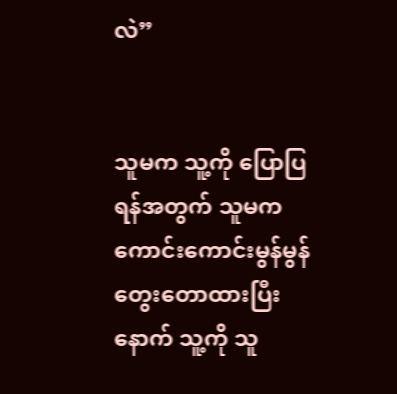လဲ”


သူမက သူ့ကို ပြောပြရန်အတွက် သူမက ကောင်းကောင်းမွန်မွန် တွေးတောထားပြီးနောက် သူ့ကို သူ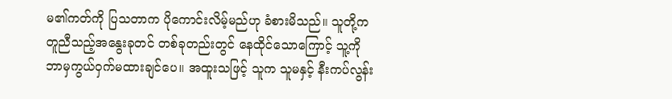မ၏ကတ်ကို ပြသတာက ပိုကောင်းလိမ့်မည်ဟု ခံစားမိသည်။ သူတို့က တူညီသည့်အနွေးခုတင် တစ်ခုတည်းတွင် နေထိုင်သောကြောင့် သူ့ကို ဘာမှကွယ်ဝှက်မထားချင်ပေ။ အထူးသဖြင့် သူက သူမနှင့် နီးကပ်လွန်း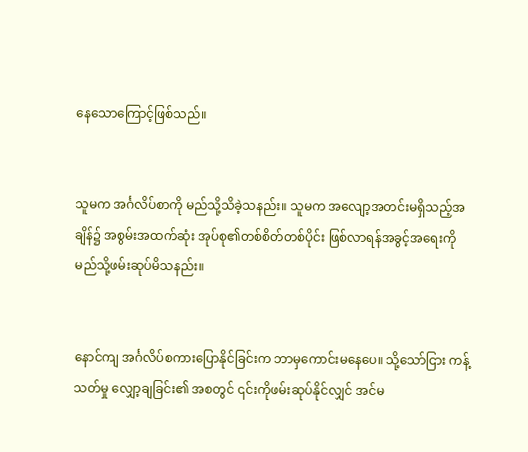နေသောကြောင့်ဖြစ်သည်။


သူမက အင်္ဂလိပ်စာကို မည်သို့သိခဲ့သနည်း။ သူမက အလျော့အတင်းမရှိသည့်အချိန်၌ အစွမ်းအထက်ဆုံး အုပ်စု၏တစ်စိတ်တစ်ပိုင်း ဖြစ်လာရန်အခွင့်အရေးကို မည်သို့ဖမ်းဆုပ်မိသနည်း။


နောင်ကျ အင်္ဂလိပ်စကားပြောနိုင်ခြင်းက ဘာမှကောင်းမနေပေ။ သို့သော်ငြား ကန့်သတ်မှု လျှော့ချခြင်း၏ အစတွင် ၎င်းကိုဖမ်းဆုပ်နိုင်လျှင် အင်မ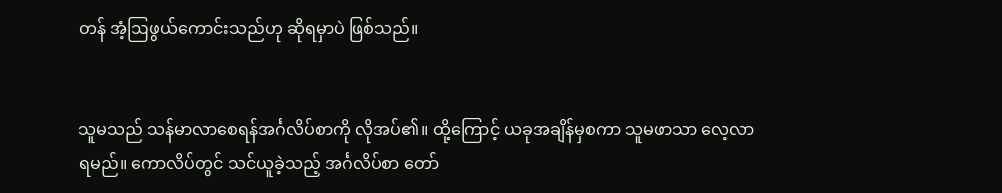တန် အံ့ဩဖွယ်ကောင်းသည်ဟု ဆိုရမှာပဲ ဖြစ်သည်။


သူမသည် သန်မာလာစေရန်အင်္ဂလိပ်စာကို လိုအပ်၏။ ထို့ကြောင့် ယခုအချိန်မှစကာ သူမဖာသာ လေ့လာရမည်။ ကောလိပ်တွင် သင်ယူခဲ့သည့် အင်္ဂလိပ်စာ တော်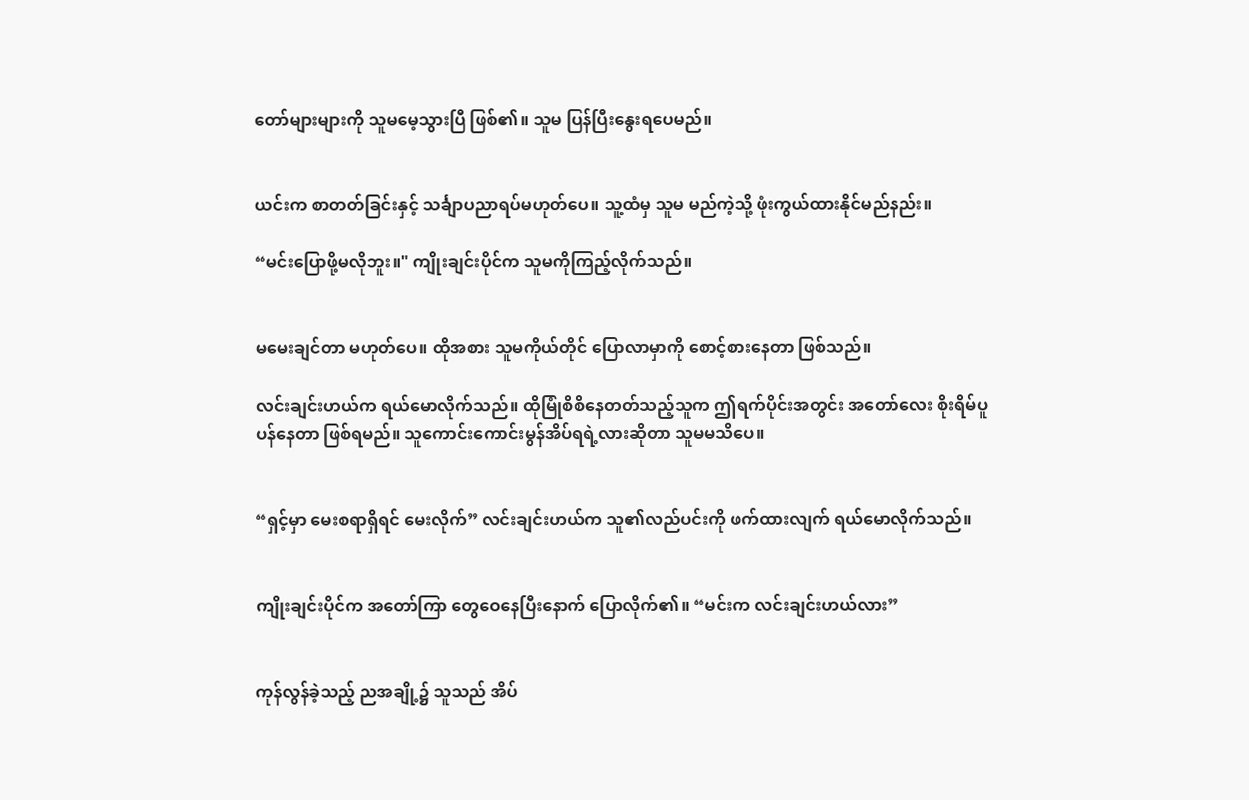တော်များများကို သူမမေ့သွားပြီ ဖြစ်၏။ သူမ ပြန်ပြီးနွေးရပေမည်။


ယင်းက စာတတ်ခြင်းနှင့် သင်္ချာပညာရပ်မဟုတ်ပေ။ သူ့ထံမှ သူမ မည်ကဲ့သို့ ဖုံးကွယ်ထားနိုင်မည်နည်း။

“မင်းပြောဖို့မလိုဘူး။" ကျိုးချင်းပိုင်က သူမကိုကြည့်လိုက်သည်။


မမေးချင်တာ မဟုတ်ပေ။ ထိုအစား သူမကိုယ်တိုင် ပြောလာမှာကို စောင့်စားနေတာ ဖြစ်သည်။

လင်းချင်းဟယ်က ရယ်မောလိုက်သည်။ ထိုမြုံစိစိနေတတ်သည့်သူက ဤရက်ပိုင်းအတွင်း အတော်လေး စိုးရိမ်ပူပန်နေတာ ဖြစ်ရမည်။ သူကောင်းကောင်းမွန်အိပ်ရရဲ့လားဆိုတာ သူမမသိပေ။


“ရှင့်မှာ မေးစရာရှိရင် မေးလိုက်” လင်းချင်းဟယ်က သူ၏လည်ပင်းကို ဖက်ထားလျက် ရယ်မောလိုက်သည်။


ကျိုးချင်းပိုင်က အတော်ကြာ တွေဝေနေပြီးနောက် ပြောလိုက်၏။ “မင်းက လင်းချင်းဟယ်လား”


ကုန်လွန်ခဲ့သည့် ညအချို့၌ သူသည် အိပ်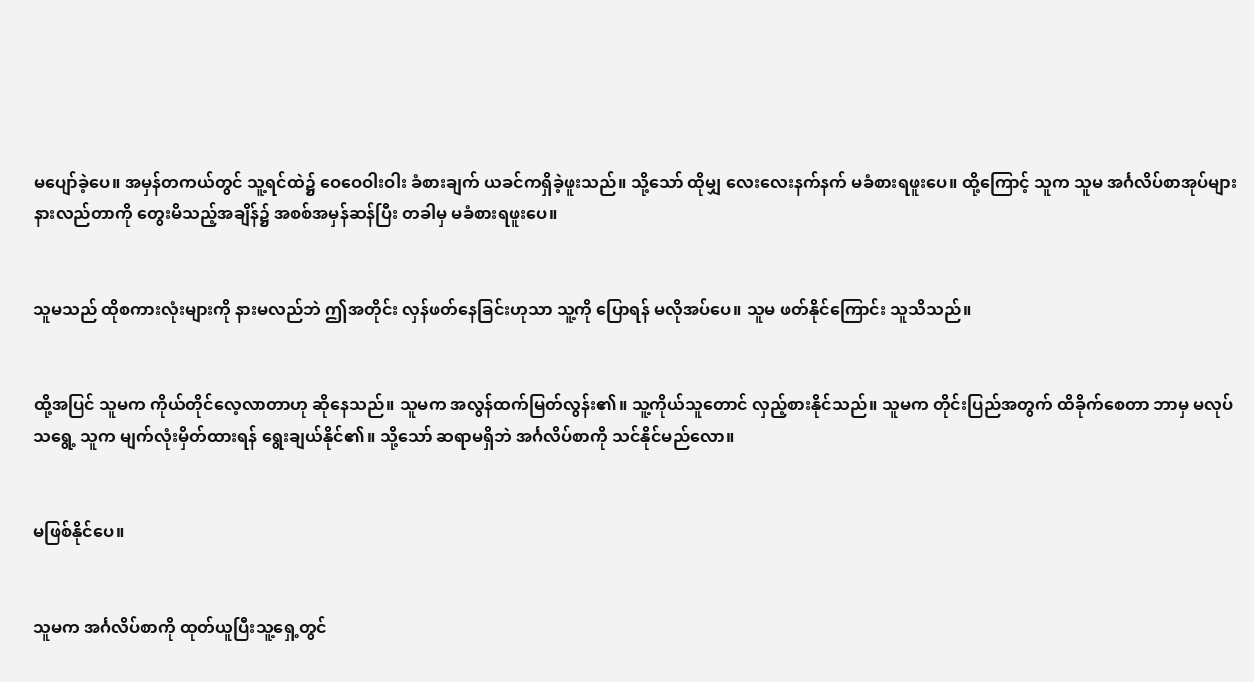မပျော်ခဲ့ပေ။ အမှန်တကယ်တွင် သူ့ရင်ထဲ၌ ဝေဝေဝါးဝါး ခံစားချက် ယခင်ကရှိခဲ့ဖူးသည်။ သို့သော် ထိုမျှ လေးလေးနက်နက် မခံစားရဖူးပေ။ ထို့ကြောင့် သူက သူမ အင်္ဂလိပ်စာအုပ်များ နားလည်တာကို တွေးမိသည့်အချိန်၌ အစစ်အမှန်ဆန်ပြီး တခါမှ မခံစားရဖူးပေ။


သူမသည် ထိုစကားလုံးများကို နားမလည်ဘဲ ဤအတိုင်း လှန်ဖတ်နေခြင်းဟုသာ သူ့ကို ပြောရန် မလိုအပ်ပေ။ သူမ ဖတ်နိုင်ကြောင်း သူသိသည်။


ထို့အပြင် သူမက ကိုယ်တိုင်လေ့လာတာဟု ဆိုနေသည်။ သူမက အလွန်ထက်မြတ်လွန်း၏။ သူ့ကိုယ်သူတောင် လှည့်စားနိုင်သည်။ သူမက တိုင်းပြည်အတွက် ထိခိုက်စေတာ ဘာမှ မလုပ်သရွေ့ သူက မျက်လုံးမှိတ်ထားရန် ရွေးချယ်နိုင်၏။ သို့သော် ဆရာမရှိဘဲ အင်္ဂလိပ်စာကို သင်နိုင်မည်လော။


မဖြစ်နိုင်ပေ။


သူမက အင်္ဂလိပ်စာကို ထုတ်ယူပြီးသူ့ရှေ့တွင်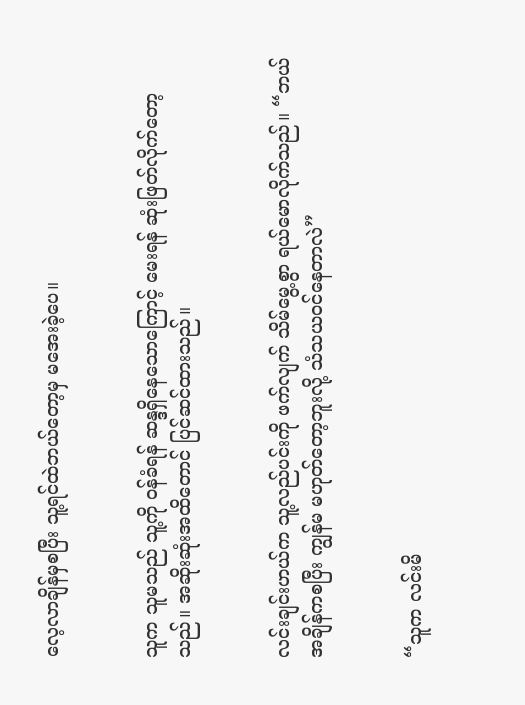လေ့လာချိန်မှစပြီး သူ့ရင်ထဲဘယ်တော့မှ မအေးခဲ့ပေ။


သူက သူမသည် သူ့ကို ဝန်ခံရန် ဆန္ဒရှိနေသောကြောင့် မေးရန် ဆုံးဖြတ်လိုက်တော့သည်။ အဆိုးဆုံးအထိတောင် ပြင်ဆင်ထားသည်။


လင်းချင်းဟယ်က သူ့လည်ပင်းကို ဖက်လျက် သိမ်မွေ့စွာ ရယ်မောလိုက်သည်။ “ဘယ်အချိန်ကစပြီး ကျွန်မ မဟုတ်တော့ဘူးလို့ သံသယဝင်နေတာလဲ”


“သူက လင်းမိ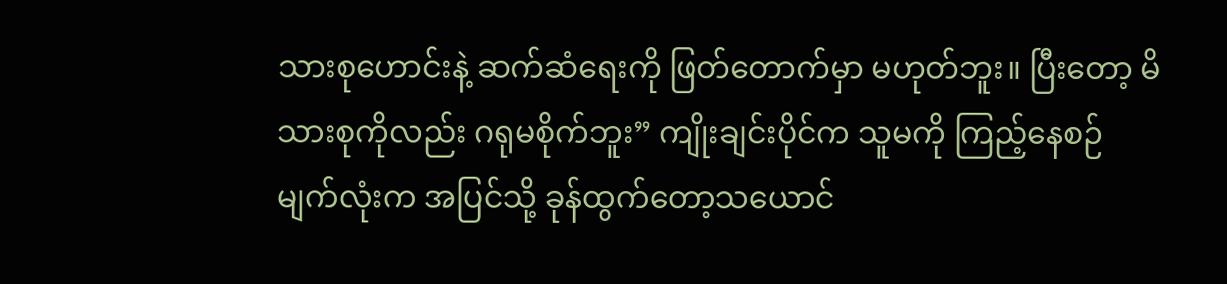သားစုဟောင်းနဲ့ ဆက်ဆံရေးကို ဖြတ်တောက်မှာ မဟုတ်ဘူး။ ပြီးတော့ မိသားစုကိုလည်း ဂရုမစိုက်ဘူး” ကျိုးချင်းပိုင်က သူမကို ကြည့်နေစဉ် မျက်လုံးက အပြင်သို့ ခုန်ထွက်တော့သယောင်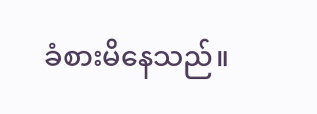ခံစားမိနေသည်။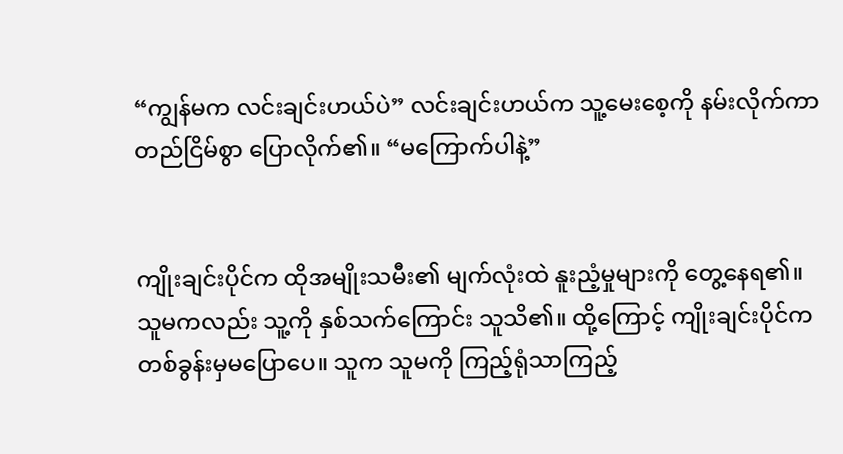“ကျွန်မက လင်းချင်းဟယ်ပဲ” လင်းချင်းဟယ်က သူ့မေးစေ့ကို နမ်းလိုက်ကာ တည်ငြိမ်စွာ ပြောလိုက်၏။ “မကြောက်ပါနဲ့”


ကျိုးချင်းပိုင်က ထိုအမျိုးသမီး၏ မျက်လုံးထဲ နူးညံ့မှုများကို တွေ့နေရ၏။ သူမကလည်း သူ့ကို နှစ်သက်ကြောင်း သူသိ၏။ ထို့ကြောင့် ကျိုးချင်းပိုင်က တစ်ခွန်းမှမပြောပေ။ သူက သူမကို ကြည့်ရုံသာကြည့်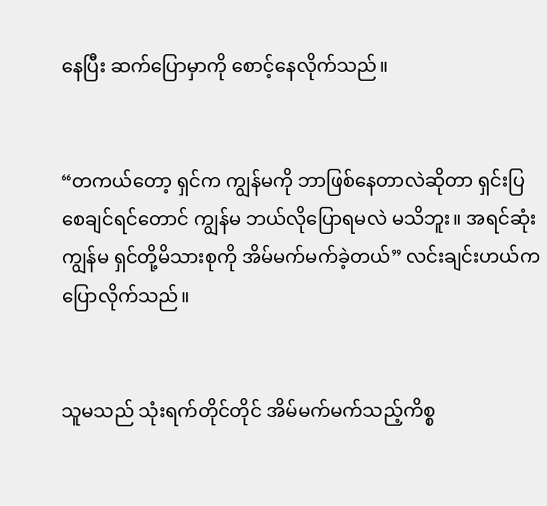နေပြီး ဆက်ပြောမှာကို စောင့်နေလိုက်သည်။


“တကယ်တော့ ရှင်က ကျွန်မကို ဘာဖြစ်နေတာလဲဆိုတာ ရှင်းပြစေချင်ရင်တောင် ကျွန်မ ဘယ်လိုပြောရမလဲ မသိဘူး။ အရင်ဆုံး ကျွန်မ ရှင်တို့မိသားစုကို အိမ်မက်မက်ခဲ့တယ်” လင်းချင်းဟယ်က ပြောလိုက်သည်။


သူမသည် သုံးရက်တိုင်တိုင် အိမ်မက်မက်သည့်ကိစ္စ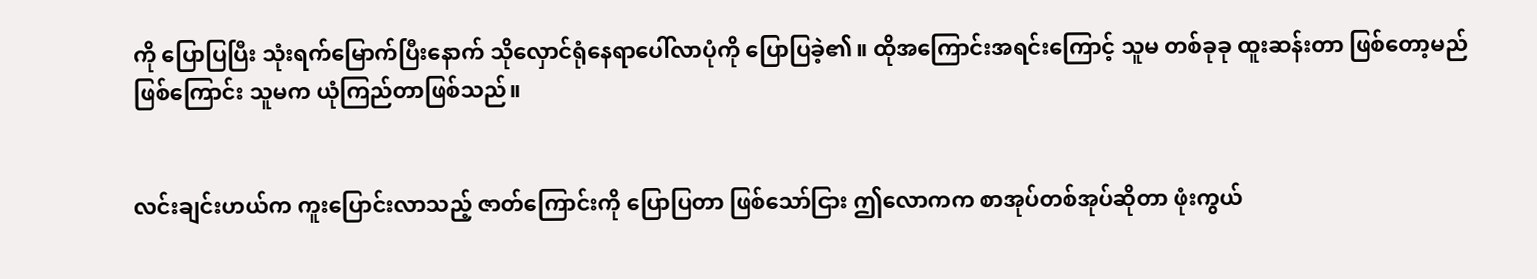ကို ပြောပြပြီး သုံးရက်မြောက်ပြီးနောက် သိုလှောင်ရုံနေရာပေါ်လာပုံကို ပြောပြခဲ့၏။ ထိုအကြောင်းအရင်းကြောင့် သူမ တစ်ခုခု ထူးဆန်းတာ ဖြစ်တော့မည် ဖြစ်ကြောင်း သူမက ယုံကြည်တာဖြစ်သည်။


လင်းချင်းဟယ်က ကူးပြောင်းလာသည့် ဇာတ်ကြောင်းကို ပြောပြတာ ဖြစ်သော်ငြား ဤလောကက စာအုပ်တစ်အုပ်ဆိုတာ ဖုံးကွယ်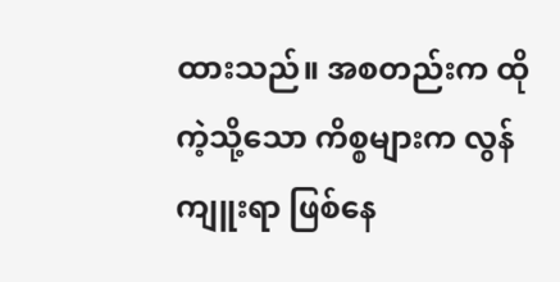ထားသည်။ အစတည်းက ထိုကဲ့သို့သော ကိစ္စများက လွန်ကျူးရာ ဖြစ်နေ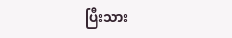ပြီးသား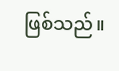ဖြစ်သည်။